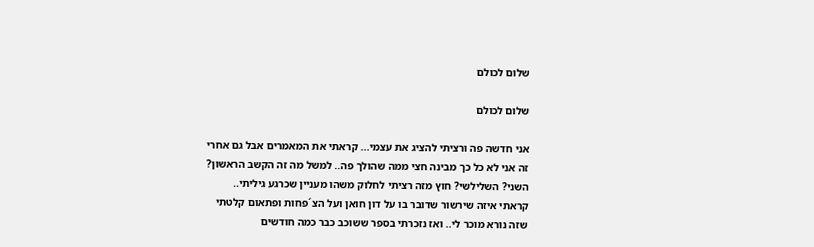שלום לכולם

שלום לכולם

אני חדשה פה ורציתי להציג את עצמי... קראתי את המאמרים אבל גם אחרי זה אני לא כל כך מבינה חצי ממה שהולך פה.. למשל מה זה הקשב הראשון? השני? השלילשי? חוץ מזה רציתי לחלוק משהו מעניין שכרגע גיליתי.. קראתי איזה שירשור שדובר בו על דון חואן ועל הצ´פחות ופתאום קלטתי שזה נורא מוכר לי.. ואז נזכרתי בספר ששוכב כבר כמה חודשים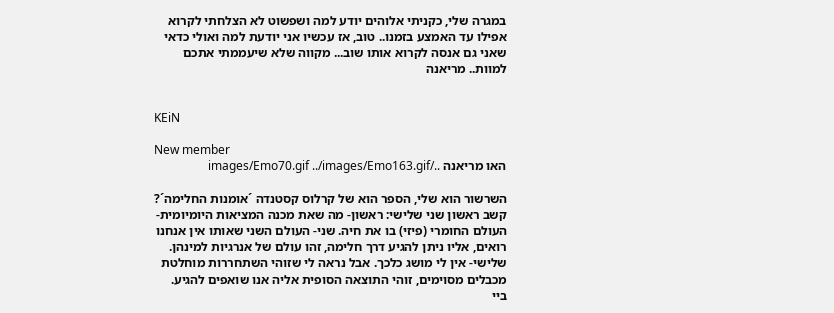במגרה שלי, כקניתי אלוהים יודע למה ושפשוט לא הצלחתי לקרוא אפילו עד האמצע בזמנו.. טוב, אז עכשיו אני יודעת למה ואולי כדאי שאני גם אנסה לקרוא אותו שוב... מקווה שלא שיעממתי אתכם למוות.. מריאנה


KEiN

New member
האו מריאנה ../images/Emo70.gif ../images/Emo163.gif

השרשור הוא שלי, הספר הוא של קרלוס קסטנדה ´אומנות החלימה´?
קשב ראשון שני שלישי: ראשון- מה שאת מכנה המציאות היומיומית- העולם החומרי (פיזי) בו את חיה. שני- העולם השני שאותו אין אנחנו רואים, אליו ניתן להגיע דרך חלימה, זהו עולם של אנרגיות למינהן. שלישי- אין לי מושג כלכך. אבל נראה לי שזוהי השתחררות מוחלטת מכבלים מסוימים, זוהי התוצאה הסופית אליה אנו שואפים להגיע.
ביי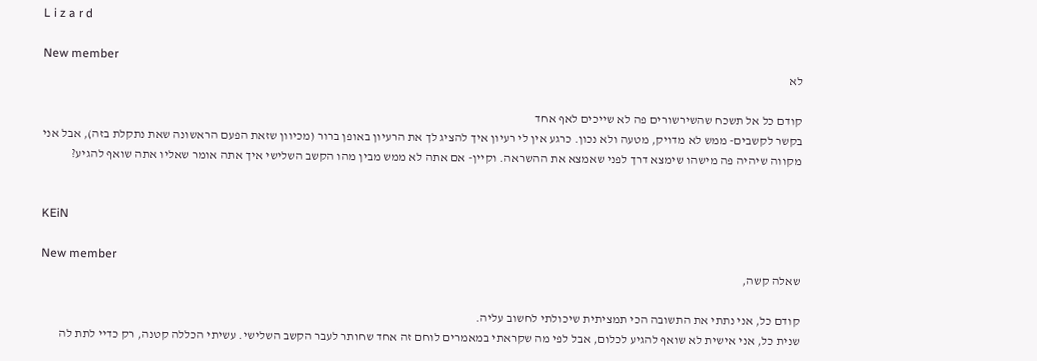L i z a r d

New member
לא

קודם כל אל תשכח שהשירשורים פה לא שייכים לאף אחד
בקשר לקשבים- ממש לא מדויק, מטעה ולא נכון. כרגע אין לי רעיון איך להציג לך את הרעיון באופן ברור (מכיוון שזאת הפעם הראשונה שאת נתקלת בזה), אבל אני מקווה שיהיה פה מישהו שימצא דרך לפני שאמצא את ההשראה. וקיין- אם אתה לא ממש מבין מהו הקשב השלישי איך אתה אומר שאליו אתה שואף להגיע?


KEiN

New member
שאלה קשה,

קודם כל, אני נתתי את התשובה הכי תמציתית שיכולתי לחשוב עליה.
שנית כל, אני אישית לא שואף להגיע לכלום, אבל לפי מה שקראתי במאמרים לוחם זה אחד שחותר לעבר הקשב השלישי. עשיתי הכללה קטנה, רק כדיי לתת לה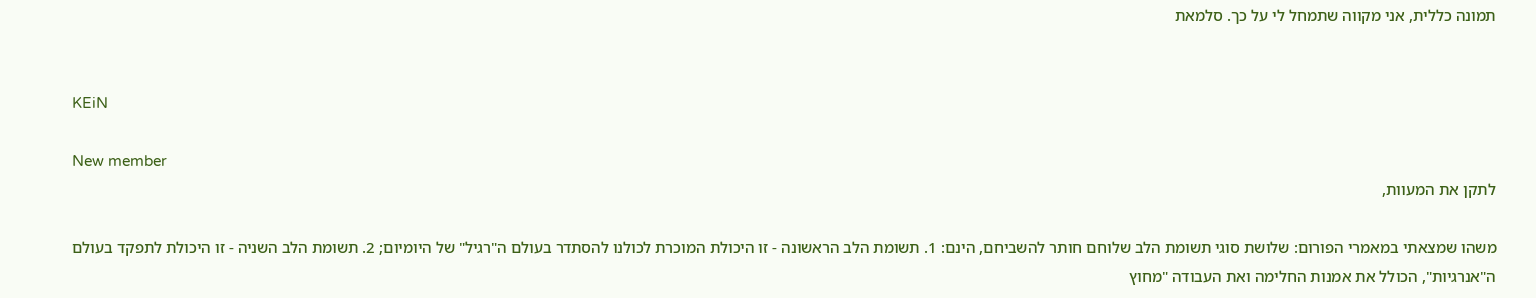תמונה כללית, אני מקווה שתמחל לי על כך. סלמאת


KEiN

New member
לתקן את המעוות,

משהו שמצאתי במאמרי הפורום: שלושת סוגי תשומת הלב שלוחם חותר להשביחם, הינם: 1. תשומת הלב הראשונה - זו היכולת המוכרת לכולנו להסתדר בעולם ה"רגיל" של היומיום; 2. תשומת הלב השניה - זו היכולת לתפקד בעולם ה"אנרגיות", הכולל את אמנות החלימה ואת העבודה "מחוץ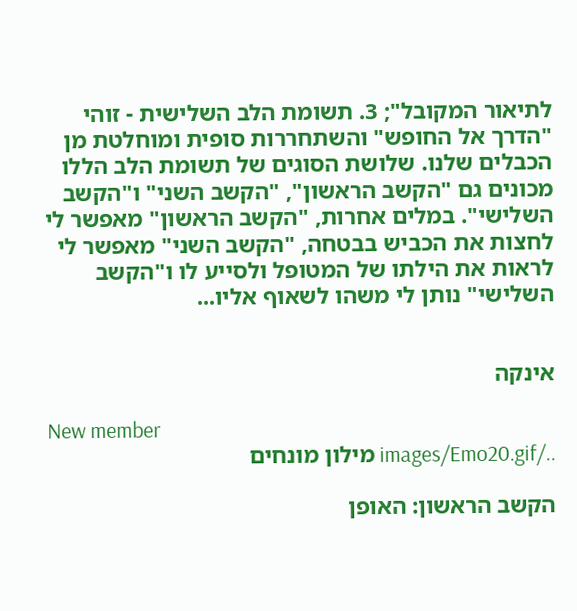לתיאור המקובל"; 3. תשומת הלב השלישית - זוהי "הדרך אל החופש" והשתחררות סופית ומוחלטת מן הכבלים שלנו. שלושת הסוגים של תשומת הלב הללו מכונים גם "הקשב הראשון", "הקשב השני" ו"הקשב השלישי". במלים אחרות, "הקשב הראשון" מאפשר לי לחצות את הכביש בבטחה, "הקשב השני" מאפשר לי לראות את הילתו של המטופל ולסייע לו ו"הקשב השלישי" נותן לי משהו לשאוף אליו...


אינקה

New member
../images/Emo20.gif מילון מונחים

הקשב הראשון: האופן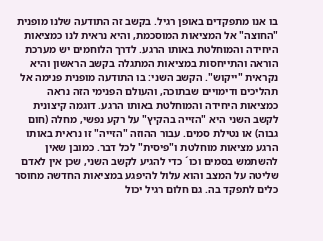בו אנו מתפקדים באופן רגיל. בקשב זה התודעה שלנו מופנית "החוצה" אל המציאות המוסכמת, והיא נראית לנו כמציאות היחידה והמוחלטת באותו הרגע. לדרך הלוחמים יש מערכת הוראה והתייחסות במציאות המתגלה בקשב הראשון והיא נקראית "ייקוש". הקשב השני: בו התודעה מופנית פנימה אל תהליכים ודימויים שבתוכה, והעולם הפנימי הזה נראה כמציאות היחידה והמוחלטת באותו הרגע. דוגמה קיצונית לקשב השני היא "הזייה בהקיץ" על רקע נפשי, מחלה (חום גבוה) או נטילת סמים. עבור ההוזה "הזייה" זו נראית באותו הרגע מציאות מוחלטת ו"פיסית" לכל דבר. כמובן שאין להשתמש בסמים וכו´ כדי להגיע לקשב השני, שכן אין לאדם שליטה על המצב והוא עלול להיפגע במציאות החדשה מחוסר כלים לתפקד בה. גם חלום רגיל יכול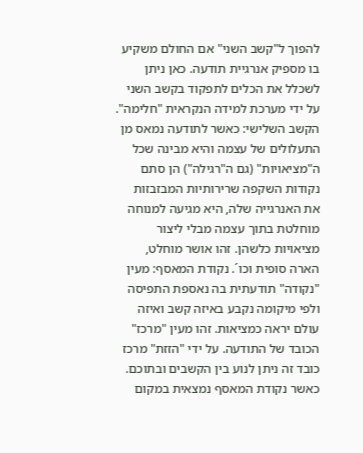להפוך ל"קשב השני" אם החולם משקיע בו מספיק אנרגיית תודעה. כאן ניתן לשכלל את הכלים לתפקוד בקשב השני על ידי מערכת למידה הנקראית "חלימה". הקשב השלישי: כאשר לתודעה נמאס מן התעלולים של עצמה והיא מבינה שכל ה"מציאויות" (גם ה"רגילה") הן סתם נקודות השקפה שרירותיות המבזבזות את האנרגייה שלה, היא מגיעה למנוחה מוחלטת בתוך עצמה מבלי ליצור מציאויות כלשהן. זהו אושר מוחלט, הארה סופית וכו´. נקודת המאסף: מעין "נקודה" תודעתית בה נאספת התפיסה ולפי מיקומה נקבע באיזה קשב ואיזה עולם יראה כמציאות. זהו מעין "מרכז" הכובד של התודעה. על ידי "הזזת" מרכז כובד זה ניתן לנוע בין הקשבים ובתוכם. כאשר נקודת המאסף נמצאית במקום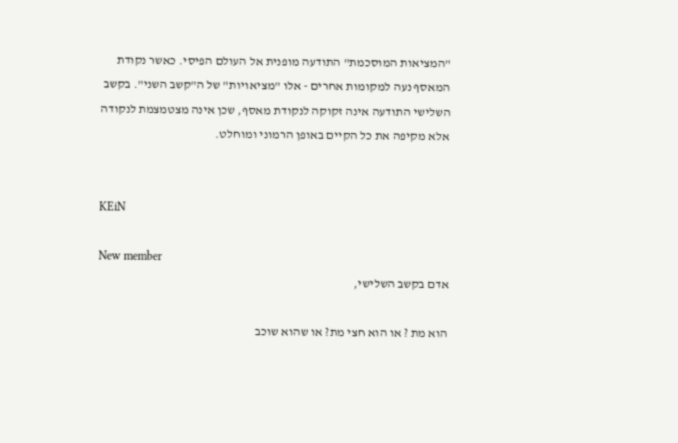"המציאות המוסכמת" התודעה מופנית אל העולם הפיסי. כאשר נקודת המאסף נעה למקומות אחרים - אלו "מציאויות" של ה"קשב השני". בקשב השלישי התודעה אינה זקוקה לנקודת מאסף, שכן אינה מצטמצמת לנקודה אלא מקיפה את כל הקיים באופן הרמוני ומוחלט.


KEiN

New member
אדם בקשב השלישי,

הוא מת ? או הוא חצי מת? או שהוא שוכב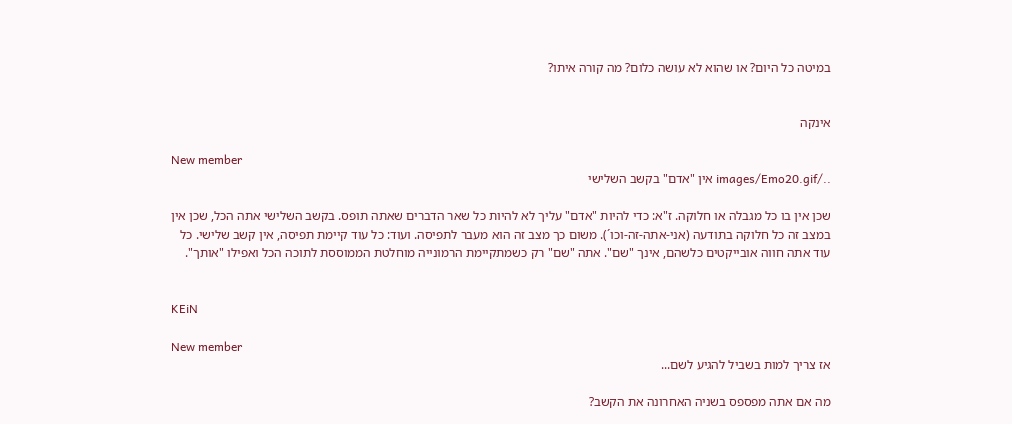במיטה כל היום? או שהוא לא עושה כלום? מה קורה איתו?


אינקה

New member
../images/Emo20.gif אין "אדם" בקשב השלישי

שכן אין בו כל מגבלה או חלוקה. ז"א: כדי להיות "אדם" עליך לא להיות כל שאר הדברים שאתה תופס. בקשב השלישי אתה הכל, שכן אין במצב זה כל חלוקה בתודעה (אני-אתה-זה-וכו´). משום כך מצב זה הוא מעבר לתפיסה. ועוד: כל עוד קיימת תפיסה, אין קשב שלישי. כל עוד אתה חווה אובייקטים כלשהם, אינך "שם". אתה "שם" רק כשמתקיימת הרמונייה מוחלטת הממוססת לתוכה הכל ואפילו "אותך".


KEiN

New member
אז צריך למות בשביל להגיע לשם...

מה אם אתה מפספס בשניה האחרונה את הקשב?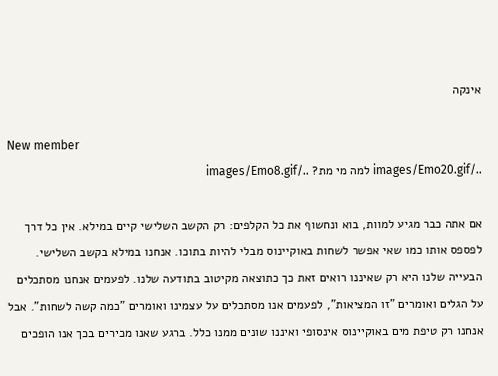אינקה

New member
../images/Emo20.gif למה מי מת? ../images/Emo8.gif

אם אתה כבר מגיע למוות, בוא ונחשוף את כל הקלפים: רק הקשב השלישי קיים במילא. אין כל דרך לפספס אותו כמו שאי אפשר לשחות באוקיינוס מבלי להיות בתוכו. אנחנו במילא בקשב השלישי. הבעייה שלנו היא רק שאיננו רואים זאת כך כתוצאה מקיטוב בתודעה שלנו. לפעמים אנחנו מסתכלים על הגלים ואומרים "זו המציאות", לפעמים אנו מסתכלים על עצמינו ואומרים "כמה קשה לשחות". אבל אנחנו רק טיפת מים באוקיינוס אינסופי ואיננו שונים ממנו כלל. ברגע שאנו מכירים בכך אנו הופכים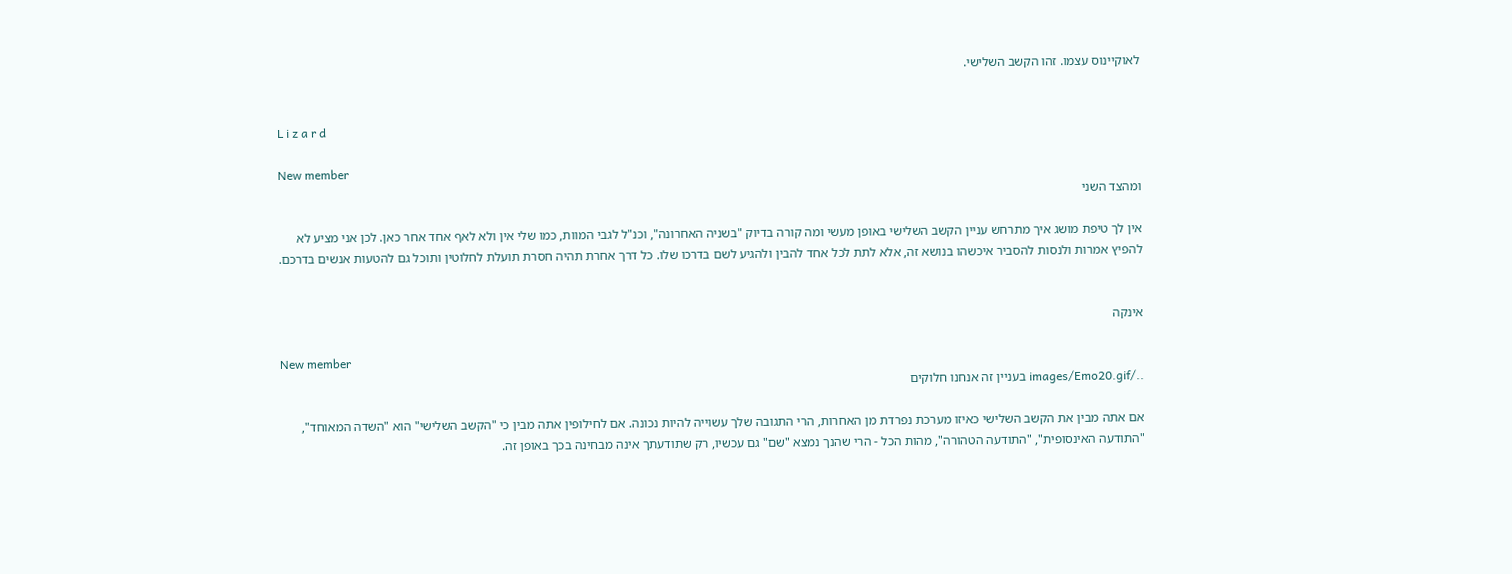לאוקיינוס עצמו. זהו הקשב השלישי.


L i z a r d

New member
ומהצד השני

אין לך טיפת מושג איך מתרחש עניין הקשב השלישי באופן מעשי ומה קורה בדיוק "בשניה האחרונה", וכנ"ל לגבי המוות, כמו שלי אין ולא לאף אחד אחר כאן. לכן אני מציע לא להפיץ אמרות ולנסות להסביר איכשהו בנושא זה, אלא לתת לכל אחד להבין ולהגיע לשם בדרכו שלו. כל דרך אחרת תהיה חסרת תועלת לחלוטין ותוכל גם להטעות אנשים בדרכם.


אינקה

New member
../images/Emo20.gif בעניין זה אנחנו חלוקים

אם אתה מבין את הקשב השלישי כאיזו מערכת נפרדת מן האחרות, הרי התגובה שלך עשוייה להיות נכונה. אם לחילופין אתה מבין כי "הקשב השלישי" הוא "השדה המאוחד", "התודעה האינסופית", "התודעה הטהורה", מהות הכל - הרי שהנך נמצא "שם" גם עכשיו, רק שתודעתך אינה מבחינה בכך באופן זה.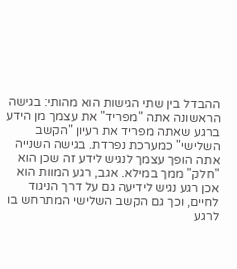ההבדל בין שתי הגישות הוא מהותי: בגישה הראשונה אתה "מפריד" את עצמך מן הידע ברגע שאתה מפריד את רעיון "הקשב השלישי" כמערכת נפרדת. בגישה השנייה אתה הופך עצמך לנגיש לידע זה שכן הוא "חלק" ממך במילא. אגב, רגע המוות הוא אכן רגע נגיש לידיעה גם על דרך הניגוד לחיים, וכך גם הקשב השלישי המתרחש בו לרגע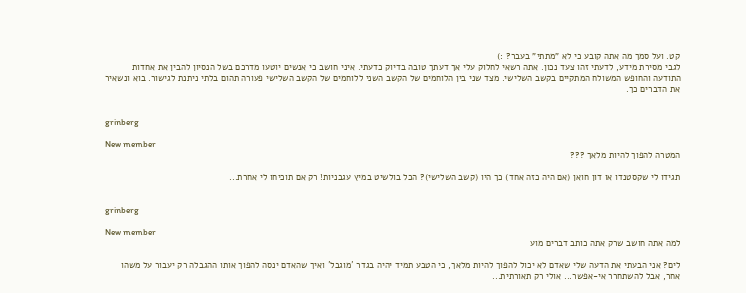קט. ועל סמך מה אתה קובע כי לא "מתתי" בעבר? :)
לגבי מסירת מידע, לדעתי זהו צעד נכון. אתה רשאי לחלוק עלי אך דעתך טובה בדיוק כדעתי. איני חושב כי אנשים יוטעו מדרכם בשל הנסיון להבין את אחדות התודעה והחופש המשולח המתקיים בקשב השלישי. מצד שני בין הלוחמים של הקשב השני ללוחמים של הקשב השלישי פעורה תהום בלתי ניתנת לגישור. בוא ונשאיר את הדברים כך.


grinberg

New member
המטרה להפוך להיות מלאך ???

תגידו לי שקסטנדו או דון חואן (אם היה כזה אחד) כך היו (קשב השלישי)? הכל בולשיט במיץ עגבניות! רק אם תוכיחו לי אחרת...


grinberg

New member
למה אתה חושב שרק אתה כותב דברים מוע

לים? אני הבעתי את הדעה שלי שאדם לא יכול להפוך להיות מלאך, כי הטבע תמיד יהיה בגדר ´מוגבל´ ואיך שהאדם ינסה להפוך אותו ההגבלה רק יעבור על משהו אחר, אבל להשתחרר אי-אפשר... אולי רק תאורתית...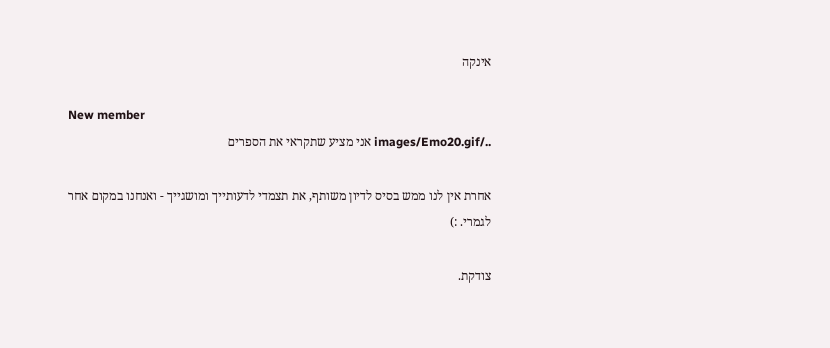אינקה

New member
../images/Emo20.gif אני מציע שתקראי את הספרים

אחרת אין לנו ממש בסיס לדיון משותף, את תצמדי לדעותייך ומושגייך - ואנחנו במקום אחר לגמרי. :)

צודקת.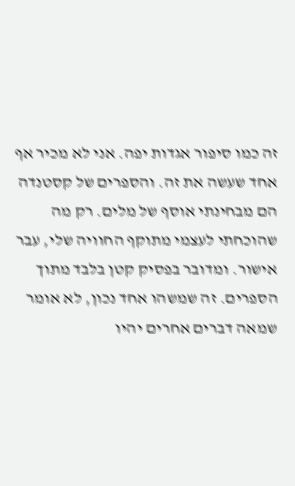זה כמו סיפור אגדות יפה. אני לא מכיר אף אחד שעשה את זה. והספרים של קסטנדה הם מבחינתי אוסף של מלים. רק מה שהוכחתי לעצמי מתוקף החוויה שלי, עבר אישור. ומדובר בפסיק קטן בלבד מתוך הספרים. זה שמשהו אחד נכון, לא אומר שמאה דברים אחרים יהיו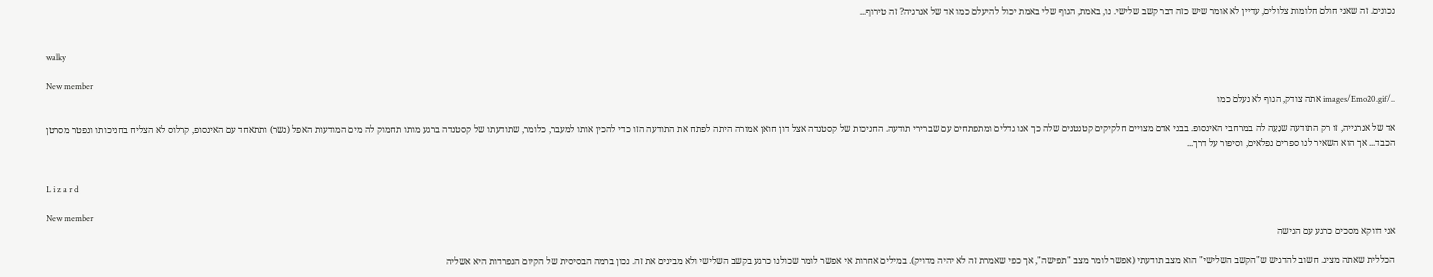נכונים. זה שאני חולם חלומות צלולים, עדיין לא אומר שיש כזה דבר קשב שלישי. נו, באמת, הגוף שלי באמת יכול להיעלם כמו אד של אנרגיה? זה טירוף...


walky

New member
../images/Emo20.gif אתה צודק, הגוף לא נעלם כמו

אד של אנרגייה, זו רק התודעה שנַעַה לה במרחבי האינסופ. בבני אדם מצויים חלקיקים קטנטנים שלה כך אנו גדלים ומתפתחים עם שברירי תודעה. החניכות של קסטנדה אצל דון חואן אמורה היתה לפתח את התודעה הזו כדי להכין אותו למעבר, כלומר, שתודעתו של קסטנדה ברגע מותו תחמוק לה מים המודעות האפל (נשר) ותתאחד עם האינסופ, קרלוס לא הצליח בחניכותו ונפטר מסרטן הכבד... אך הוא השאיר לנו ספרים נפלאים, וסיפור על דרך...


L i z a r d

New member
אני דווקא מסכים כרגע עם הגישה

הכללית שאתה מציג. חשוב להדגיש ש"הקשב השלישי" הוא מצב תודעתי (אפשר לומר מצב "תפישה", אך כפי שאמרת זה לא יהיה מדויק). במילים אחרות אי אפשר לומר שכולנו כרגע בקשב השלישי ולא מבינים את זה. נכון ברמה הבסיסית של הקיום הנפרדות היא אשליה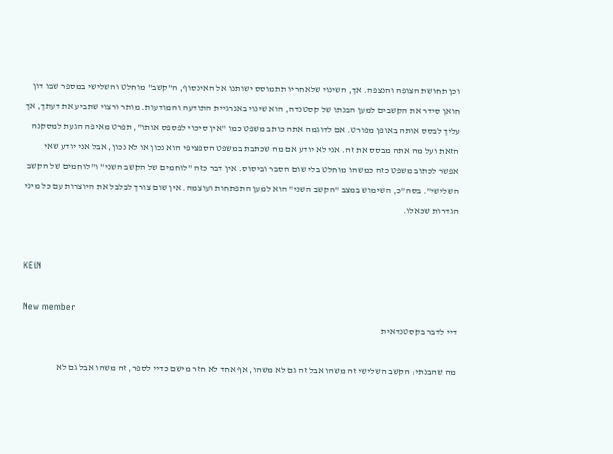וכן תחושת הצופה והנצפה. אך, השינוי שלאחריו תתמוסס ישותנו אל האינסוף, ה"קשב" מוחלט והשלישי במספר שבו דון חואן סידר את הקשבים למען הבנתו של קסטנדה, הוא שינוי באנרגיית התודעה והמודעות. מותר ורצוי שתביע את דעתך, אך עליך לבסס אותה באופן מפורט. אם לדוגמה אתה כותב משפט כמו "אין סיכוי לפספס אותו", תפרט מאיפה הגעת למסקנה הזאת ועל מה אתה מבסס את זה. אני לא יודע אם מה שכתבת במשפט הספציפי הוא נכון או לא נכון, אבל אני יודע שאי אפשר לכתוב משפט כזה כמשהו מוחלט בלי שום הסבר וביסוס. אין דבר כזה "לוחמים של הקשב השני" ו"לוחמים של הקשב השלישי". בסה"כ, השימוש במצב "הקשב השני" הוא למען התפתחות ועוצמה. אין שום צורך לבלבל את היוצרות עם כל מיני הגדרות שכאלו.


KEiN

New member
דיי לדבר בקסטנדאית

מה שהבנתי: הקשב השלישי זה משהו אבל זה גם לא משהו, אף אחד לא חזר מישם כדיי לספר, זה משהו אבל גם לא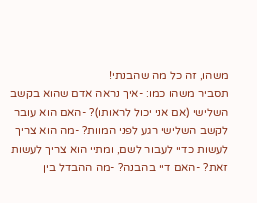משהו, זה כל מה שהבנתי!
תסביר משהו כמו: -איך נראה אדם שהוא בקשב השלישי (אם אני יכול לראותו)? -האם הוא עובר לקשב השלישי רגע לפני המוות? -מה הוא צריך לעשות כדיי לעבור לשם, ומתיי הוא צריך לעשות זאת? -האם דיי בהבנה? -מה ההבדל בין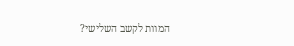המוות לקשב השלישי?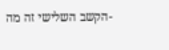-הקשב השלישי זה מה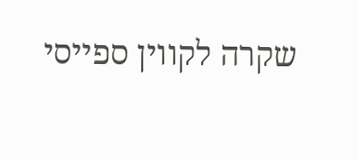שקרה לקווין ספייסי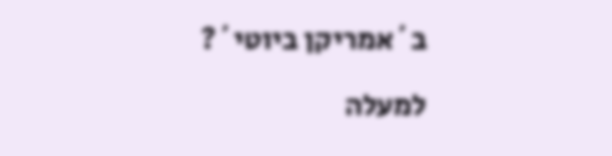ב´אמריקן ביוטי´?

למעלה